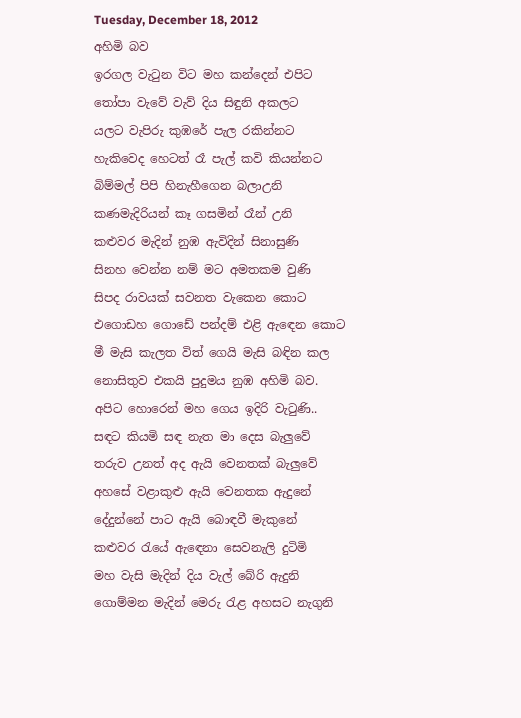Tuesday, December 18, 2012
අහිමි බව
ඉරගල වැටුන විට මහ කන්දෙන් එපිට
තෝපා වැවේ වැව් දිය සිඳුනි අකලට
යලට වැපිරු කුඹරේ පැල රකින්නට
හැකිවෙද හෙටත් රෑ පැල් කවි කියන්නට
බිම්මල් පිපි හිනැහීගෙන බලාඋනි
කණමැදිරියන් කෑ ගසමින් රෑන් උනි
කළුවර මැදින් නුඹ ඇවිදින් සිනාසුණි
සිනහ වෙන්න නම් මට අමතකම වුණි
සිපද රාවයක් සවනත වැකෙන කොට
එගොඩහ ගොඩේ පන්දම් එළි ඇඳෙන කොට
මී මැසි කැලත විත් ගෙයි මැසි බඳින කල
නොසිතුව එකයි පුදුමය නුඹ අහිමි බව.
අපිට හොරෙන් මහ ගෙය ඉදිරි වැටුණි..
සඳට කියමි සඳ නැත මා දෙස බැලුවේ
තරුව උනත් අද ඇයි වෙනතක් බැලුවේ
අහසේ වළාකුළු ඇයි වෙනතක ඇදුනේ
දේදුන්නේ පාට ඇයි බොඳවී මැකුනේ
කළුවර රැයේ ඇඳෙනා සෙවනැලි දුටිමි
මහ වැසි මැදින් දිය වැල් බේරි ඇදුනි
ගොම්මන මැදින් මෙරු රැළ අහසට නැගුනි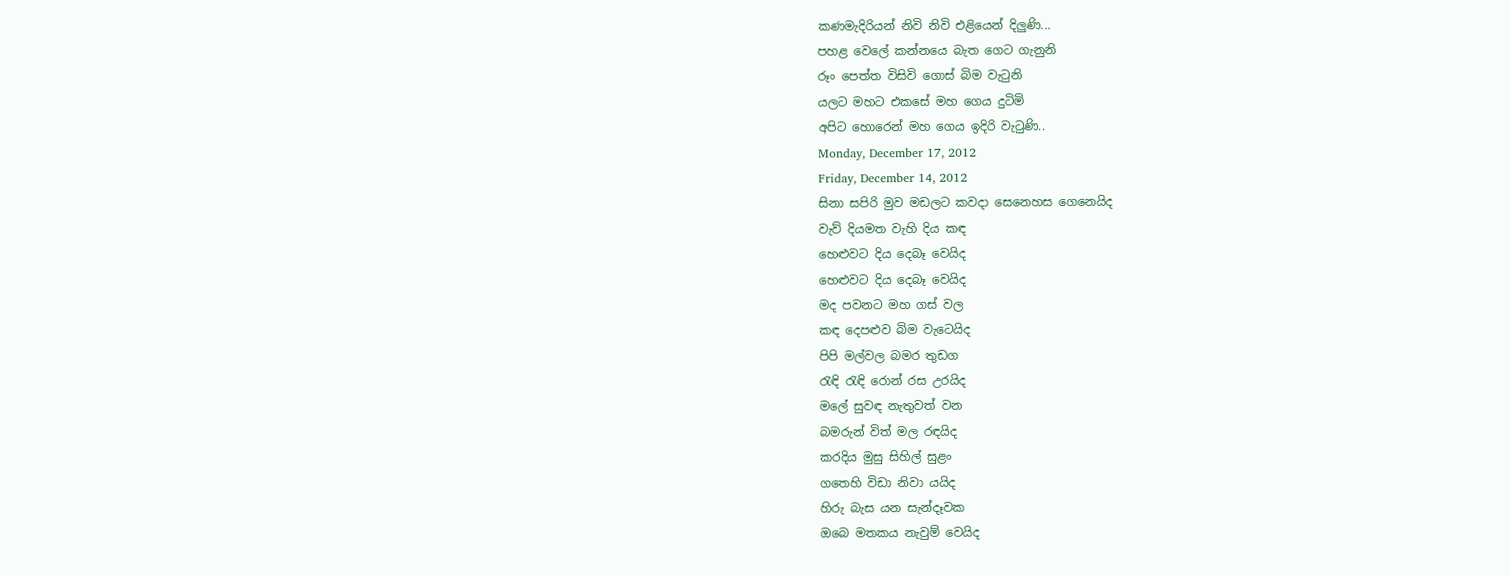කණමැදිරියන් නිවි නිවි එළියෙන් දිලුණි...
පහළ වෙලේ කන්නයෙ බැත ගෙට ගැනුනි
රූං පෙත්ත විසිවි ගොස් බිම වැටුනි
යලට මහට එකසේ මහ ගෙය දුටිමි
අපිට හොරෙන් මහ ගෙය ඉදිරි වැටුණි..
Monday, December 17, 2012
Friday, December 14, 2012
සිනා සපිරි මුව මඩලට කවදා සෙනෙහස ගෙනෙයිද
වැව් දියමත වැහි දිය කඳ
හෙළුවට දිය දෙබෑ වෙයිද
හෙළුවට දිය දෙබෑ වෙයිද
මද පවනට මහ ගස් වල
කඳ දෙපළුව බිම වැටෙයිද
පිපි මල්වල බමර තුඩග
රැඳි රැඳි රොන් රස උරයිද
මලේ සුවඳ නැතුවත් වන
බමරුන් විත් මල රඳයිද
කරදිය මුසු සිහිල් සුළං
ගතෙහි විඩා නිවා යයිද
හිරු බැස යන සැන්දෑවක
ඔබෙ මතකය නැවුම් වෙයිද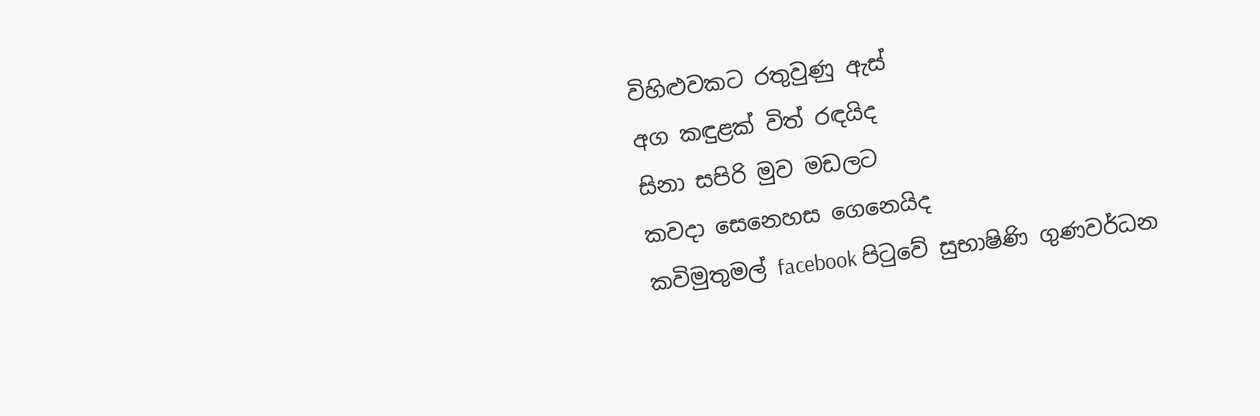විහිළුවකට රතුවුණු ඇස්
අග කඳුළක් විත් රඳයිද
සිනා සපිරි මුව මඩලට
කවදා සෙනෙහස ගෙනෙයිද
කවිමුතුමල් facebook පිටුවේ සුභාෂිණි ගුණවර්ධන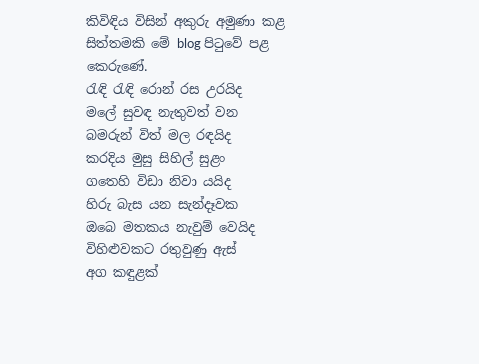කිවිඳිය විසින් අකුරු අමුණා කළ සිත්තමකි මේ blog පිටුවේ පළ කෙරුණේ.
රැඳි රැඳි රොන් රස උරයිද
මලේ සුවඳ නැතුවත් වන
බමරුන් විත් මල රඳයිද
කරදිය මුසු සිහිල් සුළං
ගතෙහි විඩා නිවා යයිද
හිරු බැස යන සැන්දෑවක
ඔබෙ මතකය නැවුම් වෙයිද
විහිළුවකට රතුවුණු ඇස්
අග කඳුළක්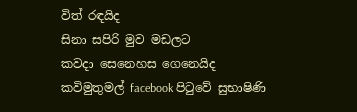විත් රඳයිද
සිනා සපිරි මුව මඩලට
කවදා සෙනෙහස ගෙනෙයිද
කවිමුතුමල් facebook පිටුවේ සුභාෂිණි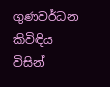ගුණවර්ධන කිවිඳිය විසින්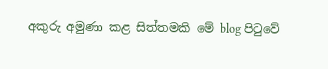අකුරු අමුණා කළ සිත්තමකි මේ blog පිටුවේ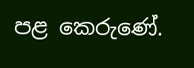පළ කෙරුණේ.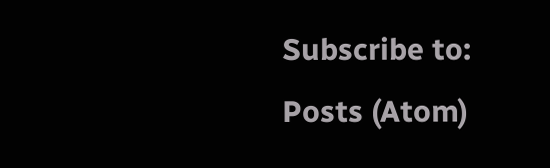Subscribe to:
Posts (Atom)